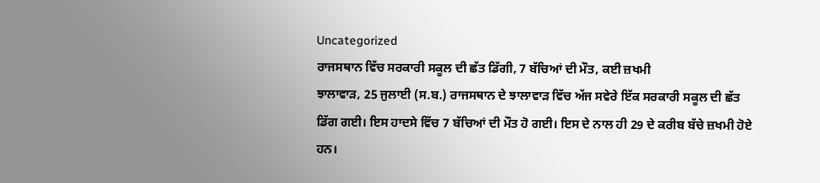Uncategorized
ਰਾਜਸਥਾਨ ਵਿੱਚ ਸਰਕਾਰੀ ਸਕੂਲ ਦੀ ਛੱਤ ਡਿੱਗੀ, 7 ਬੱਚਿਆਂ ਦੀ ਮੌਤ, ਕਈ ਜ਼ਖਮੀ
ਝਾਲਾਵਾੜ, 25 ਜੁਲਾਈ (ਸ.ਬ.) ਰਾਜਸਥਾਨ ਦੇ ਝਾਲਾਵਾੜ ਵਿੱਚ ਅੱਜ ਸਵੇਰੇ ਇੱਕ ਸਰਕਾਰੀ ਸਕੂਲ ਦੀ ਛੱਤ ਡਿੱਗ ਗਈ। ਇਸ ਹਾਦਸੇ ਵਿੱਚ 7 ਬੱਚਿਆਂ ਦੀ ਮੌਤ ਹੋ ਗਈ। ਇਸ ਦੇ ਨਾਲ ਹੀ 29 ਦੇ ਕਰੀਬ ਬੱਚੇ ਜ਼ਖਮੀ ਹੋਏ ਹਨ।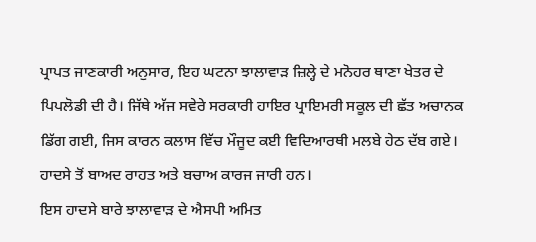ਪ੍ਰਾਪਤ ਜਾਣਕਾਰੀ ਅਨੁਸਾਰ, ਇਹ ਘਟਨਾ ਝਾਲਾਵਾੜ ਜ਼ਿਲ੍ਹੇ ਦੇ ਮਨੋਹਰ ਥਾਣਾ ਖੇਤਰ ਦੇ ਪਿਪਲੋਡੀ ਦੀ ਹੈ। ਜਿੱਥੇ ਅੱਜ ਸਵੇਰੇ ਸਰਕਾਰੀ ਹਾਇਰ ਪ੍ਰਾਇਮਰੀ ਸਕੂਲ ਦੀ ਛੱਤ ਅਚਾਨਕ ਡਿੱਗ ਗਈ, ਜਿਸ ਕਾਰਨ ਕਲਾਸ ਵਿੱਚ ਮੌਜੂਦ ਕਈ ਵਿਦਿਆਰਥੀ ਮਲਬੇ ਹੇਠ ਦੱਬ ਗਏ। ਹਾਦਸੇ ਤੋਂ ਬਾਅਦ ਰਾਹਤ ਅਤੇ ਬਚਾਅ ਕਾਰਜ ਜਾਰੀ ਹਨ।
ਇਸ ਹਾਦਸੇ ਬਾਰੇ ਝਾਲਾਵਾੜ ਦੇ ਐਸਪੀ ਅਮਿਤ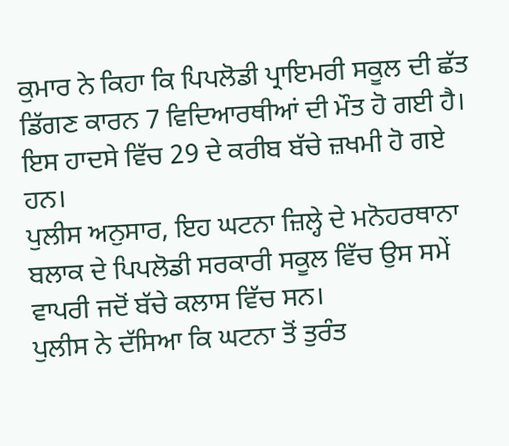ਕੁਮਾਰ ਨੇ ਕਿਹਾ ਕਿ ਪਿਪਲੋਡੀ ਪ੍ਰਾਇਮਰੀ ਸਕੂਲ ਦੀ ਛੱਤ ਡਿੱਗਣ ਕਾਰਨ 7 ਵਿਦਿਆਰਥੀਆਂ ਦੀ ਮੌਤ ਹੋ ਗਈ ਹੈ। ਇਸ ਹਾਦਸੇ ਵਿੱਚ 29 ਦੇ ਕਰੀਬ ਬੱਚੇ ਜ਼ਖਮੀ ਹੋ ਗਏ ਹਨ।
ਪੁਲੀਸ ਅਨੁਸਾਰ, ਇਹ ਘਟਨਾ ਜ਼ਿਲ੍ਹੇ ਦੇ ਮਨੋਹਰਥਾਨਾ ਬਲਾਕ ਦੇ ਪਿਪਲੋਡੀ ਸਰਕਾਰੀ ਸਕੂਲ ਵਿੱਚ ਉਸ ਸਮੇਂ ਵਾਪਰੀ ਜਦੋਂ ਬੱਚੇ ਕਲਾਸ ਵਿੱਚ ਸਨ।
ਪੁਲੀਸ ਨੇ ਦੱਸਿਆ ਕਿ ਘਟਨਾ ਤੋਂ ਤੁਰੰਤ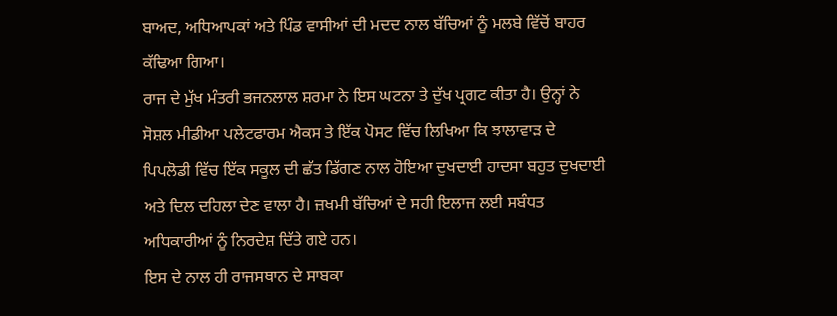ਬਾਅਦ, ਅਧਿਆਪਕਾਂ ਅਤੇ ਪਿੰਡ ਵਾਸੀਆਂ ਦੀ ਮਦਦ ਨਾਲ ਬੱਚਿਆਂ ਨੂੰ ਮਲਬੇ ਵਿੱਚੋਂ ਬਾਹਰ ਕੱਢਿਆ ਗਿਆ।
ਰਾਜ ਦੇ ਮੁੱਖ ਮੰਤਰੀ ਭਜਨਲਾਲ ਸ਼ਰਮਾ ਨੇ ਇਸ ਘਟਨਾ ਤੇ ਦੁੱਖ ਪ੍ਰਗਟ ਕੀਤਾ ਹੈ। ਉਨ੍ਹਾਂ ਨੇ ਸੋਸ਼ਲ ਮੀਡੀਆ ਪਲੇਟਫਾਰਮ ਐਕਸ ਤੇ ਇੱਕ ਪੋਸਟ ਵਿੱਚ ਲਿਖਿਆ ਕਿ ਝਾਲਾਵਾੜ ਦੇ ਪਿਪਲੋਡੀ ਵਿੱਚ ਇੱਕ ਸਕੂਲ ਦੀ ਛੱਤ ਡਿੱਗਣ ਨਾਲ ਹੋਇਆ ਦੁਖਦਾਈ ਹਾਦਸਾ ਬਹੁਤ ਦੁਖਦਾਈ ਅਤੇ ਦਿਲ ਦਹਿਲਾ ਦੇਣ ਵਾਲਾ ਹੈ। ਜ਼ਖਮੀ ਬੱਚਿਆਂ ਦੇ ਸਹੀ ਇਲਾਜ ਲਈ ਸਬੰਧਤ ਅਧਿਕਾਰੀਆਂ ਨੂੰ ਨਿਰਦੇਸ਼ ਦਿੱਤੇ ਗਏ ਹਨ।
ਇਸ ਦੇ ਨਾਲ ਹੀ ਰਾਜਸਥਾਨ ਦੇ ਸਾਬਕਾ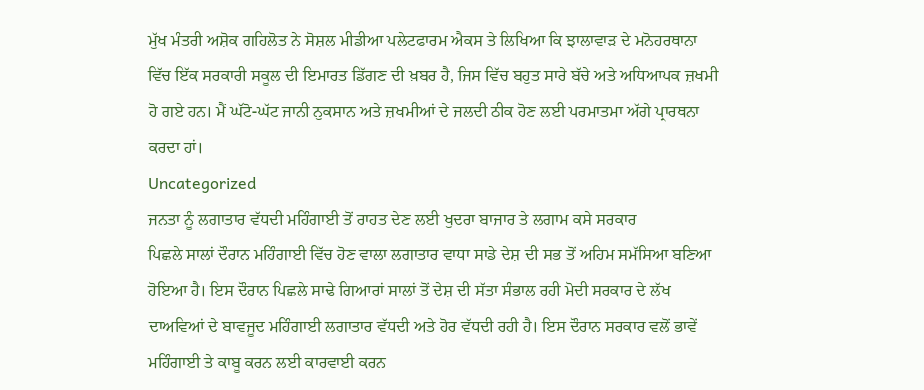ਮੁੱਖ ਮੰਤਰੀ ਅਸ਼ੋਕ ਗਹਿਲੋਤ ਨੇ ਸੋਸ਼ਲ ਮੀਡੀਆ ਪਲੇਟਫਾਰਮ ਐਕਸ ਤੇ ਲਿਖਿਆ ਕਿ ਝਾਲਾਵਾੜ ਦੇ ਮਨੋਹਰਥਾਨਾ ਵਿੱਚ ਇੱਕ ਸਰਕਾਰੀ ਸਕੂਲ ਦੀ ਇਮਾਰਤ ਡਿੱਗਣ ਦੀ ਖ਼ਬਰ ਹੈ, ਜਿਸ ਵਿੱਚ ਬਹੁਤ ਸਾਰੇ ਬੱਚੇ ਅਤੇ ਅਧਿਆਪਕ ਜ਼ਖਮੀ ਹੋ ਗਏ ਹਨ। ਮੈਂ ਘੱਟੋ-ਘੱਟ ਜਾਨੀ ਨੁਕਸਾਨ ਅਤੇ ਜ਼ਖਮੀਆਂ ਦੇ ਜਲਦੀ ਠੀਕ ਹੋਣ ਲਈ ਪਰਮਾਤਮਾ ਅੱਗੇ ਪ੍ਰਾਰਥਨਾ ਕਰਦਾ ਹਾਂ।
Uncategorized
ਜਨਤਾ ਨੂੰ ਲਗਾਤਾਰ ਵੱਧਦੀ ਮਹਿੰਗਾਈ ਤੋਂ ਰਾਹਤ ਦੇਣ ਲਈ ਖੁਦਰਾ ਬਾਜਾਰ ਤੇ ਲਗਾਮ ਕਸੇ ਸਰਕਾਰ
ਪਿਛਲੇ ਸਾਲਾਂ ਦੌਰਾਨ ਮਹਿੰਗਾਈ ਵਿੱਚ ਹੋਣ ਵਾਲਾ ਲਗਾਤਾਰ ਵਾਧਾ ਸਾਡੇ ਦੇਸ਼ ਦੀ ਸਭ ਤੋਂ ਅਹਿਮ ਸਮੱਸਿਆ ਬਣਿਆ ਹੋਇਆ ਹੈ। ਇਸ ਦੌਰਾਨ ਪਿਛਲੇ ਸਾਢੇ ਗਿਆਰਾਂ ਸਾਲਾਂ ਤੋਂ ਦੇਸ਼ ਦੀ ਸੱਤਾ ਸੰਭਾਲ ਰਹੀ ਮੋਦੀ ਸਰਕਾਰ ਦੇ ਲੱਖ ਦਾਅਵਿਆਂ ਦੇ ਬਾਵਜੂਦ ਮਹਿੰਗਾਈ ਲਗਾਤਾਰ ਵੱਧਦੀ ਅਤੇ ਹੋਰ ਵੱਧਦੀ ਰਹੀ ਹੈ। ਇਸ ਦੌਰਾਨ ਸਰਕਾਰ ਵਲੋਂ ਭਾਵੇਂ ਮਹਿੰਗਾਈ ਤੇ ਕਾਬੂ ਕਰਨ ਲਈ ਕਾਰਵਾਈ ਕਰਨ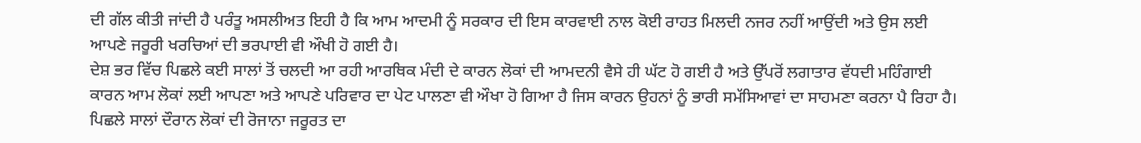ਦੀ ਗੱਲ ਕੀਤੀ ਜਾਂਦੀ ਹੈ ਪਰੰਤੂ ਅਸਲੀਅਤ ਇਹੀ ਹੈ ਕਿ ਆਮ ਆਦਮੀ ਨੂੰ ਸਰਕਾਰ ਦੀ ਇਸ ਕਾਰਵਾਈ ਨਾਲ ਕੋਈ ਰਾਹਤ ਮਿਲਦੀ ਨਜਰ ਨਹੀਂ ਆਉਂਦੀ ਅਤੇ ਉਸ ਲਈ ਆਪਣੇ ਜਰੂਰੀ ਖਰਚਿਆਂ ਦੀ ਭਰਪਾਈ ਵੀ ਔਖੀ ਹੋ ਗਈ ਹੈ।
ਦੇਸ਼ ਭਰ ਵਿੱਚ ਪਿਛਲੇ ਕਈ ਸਾਲਾਂ ਤੋਂ ਚਲਦੀ ਆ ਰਹੀ ਆਰਥਿਕ ਮੰਦੀ ਦੇ ਕਾਰਨ ਲੋਕਾਂ ਦੀ ਆਮਦਨੀ ਵੈਸੇ ਹੀ ਘੱਟ ਹੋ ਗਈ ਹੈ ਅਤੇ ਉੱਪਰੋਂ ਲਗਾਤਾਰ ਵੱਧਦੀ ਮਹਿੰਗਾਈ ਕਾਰਨ ਆਮ ਲੋਕਾਂ ਲਈ ਆਪਣਾ ਅਤੇ ਆਪਣੇ ਪਰਿਵਾਰ ਦਾ ਪੇਟ ਪਾਲਣਾ ਵੀ ਔਖਾ ਹੋ ਗਿਆ ਹੈ ਜਿਸ ਕਾਰਨ ਉਹਨਾਂ ਨੂੰ ਭਾਰੀ ਸਮੱਸਿਆਵਾਂ ਦਾ ਸਾਹਮਣਾ ਕਰਨਾ ਪੈ ਰਿਹਾ ਹੈ। ਪਿਛਲੇ ਸਾਲਾਂ ਦੌਰਾਨ ਲੋਕਾਂ ਦੀ ਰੋਜਾਨਾ ਜਰੂਰਤ ਦਾ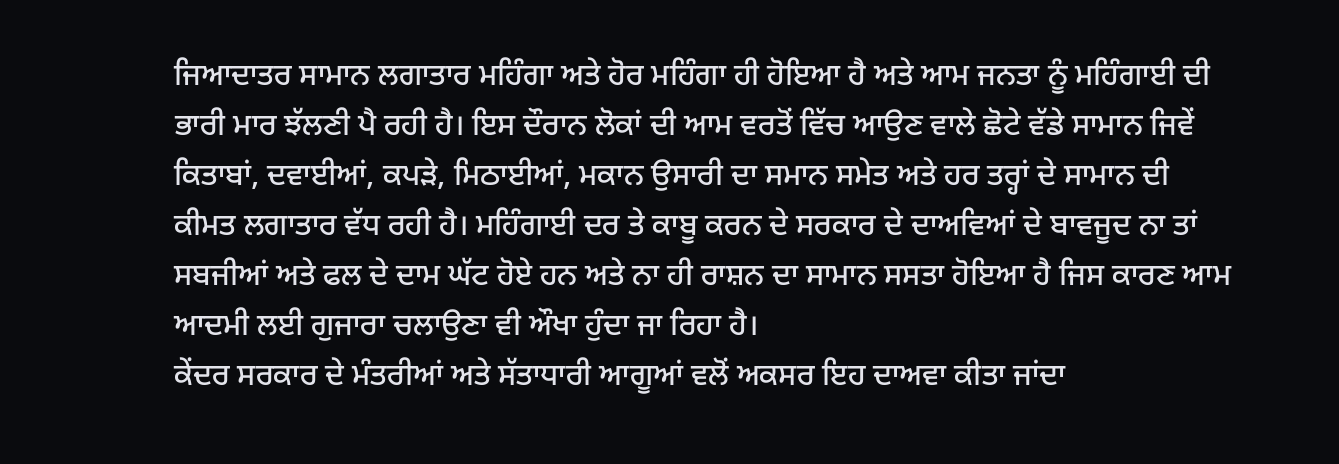ਜਿਆਦਾਤਰ ਸਾਮਾਨ ਲਗਾਤਾਰ ਮਹਿੰਗਾ ਅਤੇ ਹੋਰ ਮਹਿੰਗਾ ਹੀ ਹੋਇਆ ਹੈ ਅਤੇ ਆਮ ਜਨਤਾ ਨੂੰ ਮਹਿੰਗਾਈ ਦੀ ਭਾਰੀ ਮਾਰ ਝੱਲਣੀ ਪੈ ਰਹੀ ਹੈ। ਇਸ ਦੌਰਾਨ ਲੋਕਾਂ ਦੀ ਆਮ ਵਰਤੋਂ ਵਿੱਚ ਆਉਣ ਵਾਲੇ ਛੋਟੇ ਵੱਡੇ ਸਾਮਾਨ ਜਿਵੇਂ ਕਿਤਾਬਾਂ, ਦਵਾਈਆਂ, ਕਪੜੇ, ਮਿਠਾਈਆਂ, ਮਕਾਨ ਉਸਾਰੀ ਦਾ ਸਮਾਨ ਸਮੇਤ ਅਤੇ ਹਰ ਤਰ੍ਹਾਂ ਦੇ ਸਾਮਾਨ ਦੀ ਕੀਮਤ ਲਗਾਤਾਰ ਵੱਧ ਰਹੀ ਹੈ। ਮਹਿੰਗਾਈ ਦਰ ਤੇ ਕਾਬੂ ਕਰਨ ਦੇ ਸਰਕਾਰ ਦੇ ਦਾਅਵਿਆਂ ਦੇ ਬਾਵਜੂਦ ਨਾ ਤਾਂ ਸਬਜੀਆਂ ਅਤੇ ਫਲ ਦੇ ਦਾਮ ਘੱਟ ਹੋਏ ਹਨ ਅਤੇ ਨਾ ਹੀ ਰਾਸ਼ਨ ਦਾ ਸਾਮਾਨ ਸਸਤਾ ਹੋਇਆ ਹੈ ਜਿਸ ਕਾਰਣ ਆਮ ਆਦਮੀ ਲਈ ਗੁਜਾਰਾ ਚਲਾਉਣਾ ਵੀ ਔਖਾ ਹੁੰਦਾ ਜਾ ਰਿਹਾ ਹੈ।
ਕੇਂਦਰ ਸਰਕਾਰ ਦੇ ਮੰਤਰੀਆਂ ਅਤੇ ਸੱਤਾਧਾਰੀ ਆਗੂਆਂ ਵਲੋਂ ਅਕਸਰ ਇਹ ਦਾਅਵਾ ਕੀਤਾ ਜਾਂਦਾ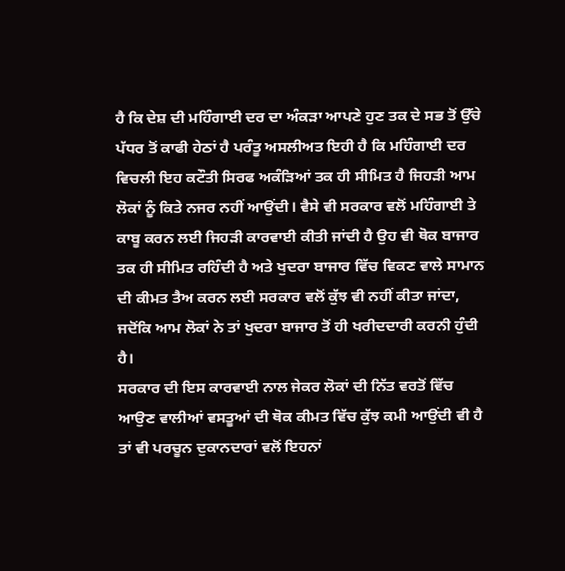ਹੈ ਕਿ ਦੇਸ਼ ਦੀ ਮਹਿੰਗਾਈ ਦਰ ਦਾ ਅੰਕੜਾ ਆਪਣੇ ਹੁਣ ਤਕ ਦੇ ਸਭ ਤੋਂ ਉੱਚੇ ਪੱਧਰ ਤੋਂ ਕਾਫੀ ਹੇਠਾਂ ਹੈ ਪਰੰਤੂ ਅਸਲੀਅਤ ਇਹੀ ਹੈ ਕਿ ਮਹਿੰਗਾਈ ਦਰ ਵਿਚਲੀ ਇਹ ਕਟੌਤੀ ਸਿਰਫ ਅਕੰੜਿਆਂ ਤਕ ਹੀ ਸੀਮਿਤ ਹੈ ਜਿਹੜੀ ਆਮ ਲੋਕਾਂ ਨੂੰ ਕਿਤੇ ਨਜਰ ਨਹੀਂ ਆਉਂਦੀ। ਵੈਸੇ ਵੀ ਸਰਕਾਰ ਵਲੋਂ ਮਹਿੰਗਾਈ ਤੇ ਕਾਬੂ ਕਰਨ ਲਈ ਜਿਹੜੀ ਕਾਰਵਾਈ ਕੀਤੀ ਜਾਂਦੀ ਹੈ ਉਹ ਵੀ ਥੋਕ ਬਾਜਾਰ ਤਕ ਹੀ ਸੀਮਿਤ ਰਹਿੰਦੀ ਹੈ ਅਤੇ ਖੁਦਰਾ ਬਾਜਾਰ ਵਿੱਚ ਵਿਕਣ ਵਾਲੇ ਸਾਮਾਨ ਦੀ ਕੀਮਤ ਤੈਅ ਕਰਨ ਲਈ ਸਰਕਾਰ ਵਲੋਂ ਕੁੱਝ ਵੀ ਨਹੀਂ ਕੀਤਾ ਜਾਂਦਾ, ਜਦੋਂਕਿ ਆਮ ਲੋਕਾਂ ਨੇ ਤਾਂ ਖੁਦਰਾ ਬਾਜਾਰ ਤੋਂ ਹੀ ਖਰੀਦਦਾਰੀ ਕਰਨੀ ਹੁੰਦੀ ਹੈ।
ਸਰਕਾਰ ਦੀ ਇਸ ਕਾਰਵਾਈ ਨਾਲ ਜੇਕਰ ਲੋਕਾਂ ਦੀ ਨਿੱਤ ਵਰਤੋਂ ਵਿੱਚ ਆਉਣ ਵਾਲੀਆਂ ਵਸਤੂਆਂ ਦੀ ਥੋਕ ਕੀਮਤ ਵਿੱਚ ਕੁੱਝ ਕਮੀ ਆਉਂਦੀ ਵੀ ਹੈ ਤਾਂ ਵੀ ਪਰਚੂਨ ਦੁਕਾਨਦਾਰਾਂ ਵਲੋਂ ਇਹਨਾਂ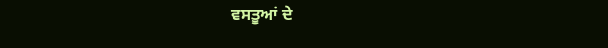ਵਸਤੂਆਂ ਦੇ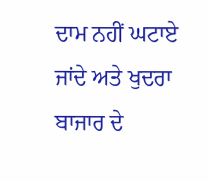ਦਾਮ ਨਹੀਂ ਘਟਾਏ ਜਾਂਦੇ ਅਤੇ ਖੁਦਰਾ ਬਾਜਾਰ ਦੇ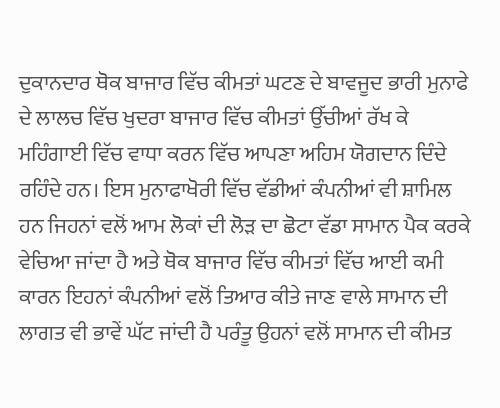ਦੁਕਾਨਦਾਰ ਥੋਕ ਬਾਜਾਰ ਵਿੱਚ ਕੀਮਤਾਂ ਘਟਣ ਦੇ ਬਾਵਜੂਦ ਭਾਰੀ ਮੁਨਾਫੇ ਦੇ ਲਾਲਚ ਵਿੱਚ ਖੁਦਰਾ ਬਾਜਾਰ ਵਿੱਚ ਕੀਮਤਾਂ ਉੱਚੀਆਂ ਰੱਖ ਕੇ ਮਹਿੰਗਾਈ ਵਿੱਚ ਵਾਧਾ ਕਰਨ ਵਿੱਚ ਆਪਣਾ ਅਹਿਮ ਯੋਗਦਾਨ ਦਿੰਦੇ ਰਹਿੰਦੇ ਹਨ। ਇਸ ਮੁਨਾਫਾਖੋਰੀ ਵਿੱਚ ਵੱਡੀਆਂ ਕੰਪਨੀਆਂ ਵੀ ਸ਼ਾਮਿਲ ਹਨ ਜਿਹਨਾਂ ਵਲੋਂ ਆਮ ਲੋਕਾਂ ਦੀ ਲੋੜ ਦਾ ਛੋਟਾ ਵੱਡਾ ਸਾਮਾਨ ਪੈਕ ਕਰਕੇ ਵੇਚਿਆ ਜਾਂਦਾ ਹੈ ਅਤੇ ਥੋਕ ਬਾਜਾਰ ਵਿੱਚ ਕੀਮਤਾਂ ਵਿੱਚ ਆਈ ਕਮੀ ਕਾਰਨ ਇਹਨਾਂ ਕੰਪਨੀਆਂ ਵਲੋਂ ਤਿਆਰ ਕੀਤੇ ਜਾਣ ਵਾਲੇ ਸਾਮਾਨ ਦੀ ਲਾਗਤ ਵੀ ਭਾਵੇਂ ਘੱਟ ਜਾਂਦੀ ਹੈ ਪਰੰਤੂ ਉਹਨਾਂ ਵਲੋਂ ਸਾਮਾਨ ਦੀ ਕੀਮਤ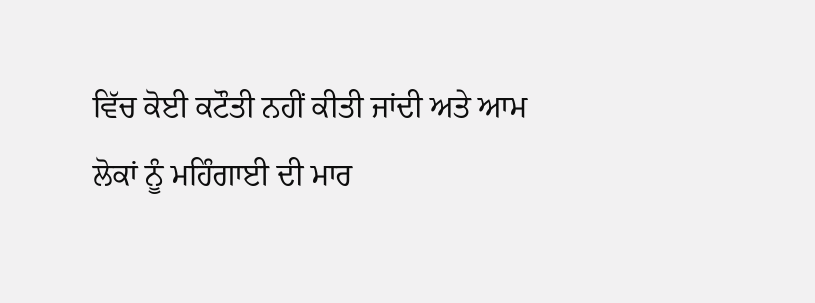ਵਿੱਚ ਕੋਈ ਕਟੌਤੀ ਨਹੀਂ ਕੀਤੀ ਜਾਂਦੀ ਅਤੇ ਆਮ ਲੋਕਾਂ ਨੂੰ ਮਹਿੰਗਾਈ ਦੀ ਮਾਰ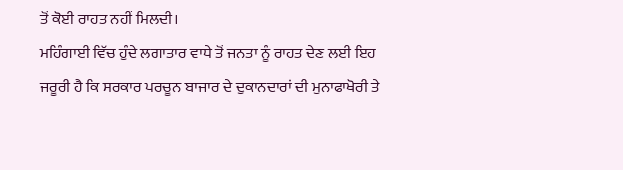ਤੋਂ ਕੋਈ ਰਾਹਤ ਨਹੀਂ ਮਿਲਦੀ।
ਮਹਿੰਗਾਈ ਵਿੱਚ ਹੁੰਦੇ ਲਗਾਤਾਰ ਵਾਧੇ ਤੋਂ ਜਨਤਾ ਨੂੰ ਰਾਹਤ ਦੇਣ ਲਈ ਇਹ ਜਰੂਰੀ ਹੈ ਕਿ ਸਰਕਾਰ ਪਰਚੂਨ ਬਾਜਾਰ ਦੇ ਦੁਕਾਨਦਾਰਾਂ ਦੀ ਮੁਨਾਫਾਖੋਰੀ ਤੇ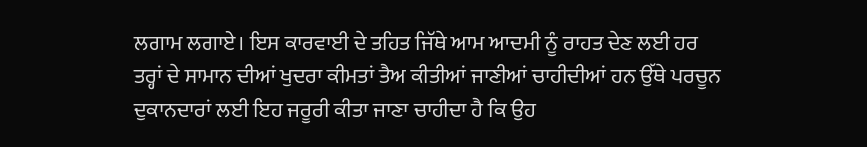ਲਗਾਮ ਲਗਾਏ। ਇਸ ਕਾਰਵਾਈ ਦੇ ਤਹਿਤ ਜਿੱਥੇ ਆਮ ਆਦਮੀ ਨੂੰ ਰਾਹਤ ਦੇਣ ਲਈ ਹਰ ਤਰ੍ਹਾਂ ਦੇ ਸਾਮਾਨ ਦੀਆਂ ਖੁਦਰਾ ਕੀਮਤਾਂ ਤੈਅ ਕੀਤੀਆਂ ਜਾਣੀਆਂ ਚਾਹੀਦੀਆਂ ਹਨ ਉੱਥੇ ਪਰਚੂਨ ਦੁਕਾਨਦਾਰਾਂ ਲਈ ਇਹ ਜਰੂਰੀ ਕੀਤਾ ਜਾਣਾ ਚਾਹੀਦਾ ਹੈ ਕਿ ਉਹ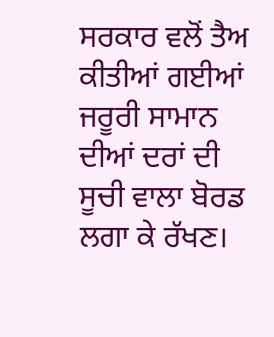ਸਰਕਾਰ ਵਲੋਂ ਤੈਅ ਕੀਤੀਆਂ ਗਈਆਂ ਜਰੂਰੀ ਸਾਮਾਨ ਦੀਆਂ ਦਰਾਂ ਦੀ ਸੂਚੀ ਵਾਲਾ ਬੋਰਡ ਲਗਾ ਕੇ ਰੱਖਣ।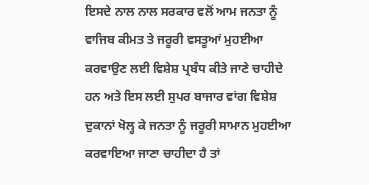ਇਸਦੇ ਨਾਲ ਨਾਲ ਸਰਕਾਰ ਵਲੋਂ ਆਮ ਜਨਤਾ ਨੂੰ ਵਾਜਿਬ ਕੀਮਤ ਤੇ ਜਰੂਰੀ ਵਸਤੂਆਂ ਮੁਹਈਆ ਕਰਵਾਉਣ ਲਈ ਵਿਸ਼ੇਸ਼ ਪ੍ਰਬੰਧ ਕੀਤੇ ਜਾਣੇ ਚਾਹੀਦੇ ਹਨ ਅਤੇ ਇਸ ਲਈ ਸੁਪਰ ਬਾਜਾਰ ਵਾਂਗ ਵਿਸ਼ੇਸ਼ ਦੁਕਾਨਾਂ ਖੋਲ੍ਹ ਕੇ ਜਨਤਾ ਨੂੰ ਜਰੂਰੀ ਸਾਮਾਨ ਮੁਹਈਆ ਕਰਵਾਇਆ ਜਾਣਾ ਚਾਹੀਦਾ ਹੈ ਤਾਂ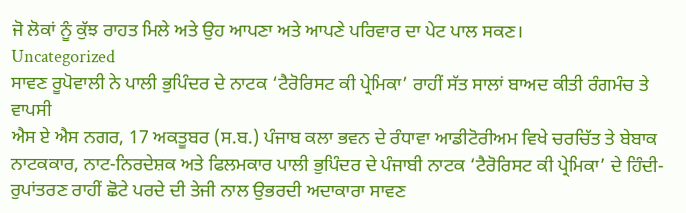ਜੋ ਲੋਕਾਂ ਨੂੰ ਕੁੱਝ ਰਾਹਤ ਮਿਲੇ ਅਤੇ ਉਹ ਆਪਣਾ ਅਤੇ ਆਪਣੇ ਪਰਿਵਾਰ ਦਾ ਪੇਟ ਪਾਲ ਸਕਣ।
Uncategorized
ਸਾਵਣ ਰੂਪੋਵਾਲੀ ਨੇ ਪਾਲੀ ਭੁਪਿੰਦਰ ਦੇ ਨਾਟਕ ‘ਟੈਰੋਰਿਸਟ ਕੀ ਪ੍ਰੇਮਿਕਾ’ ਰਾਹੀਂ ਸੱਤ ਸਾਲਾਂ ਬਾਅਦ ਕੀਤੀ ਰੰਗਮੰਚ ਤੇ ਵਾਪਸੀ
ਐਸ ਏ ਐਸ ਨਗਰ, 17 ਅਕਤੂਬਰ (ਸ.ਬ.) ਪੰਜਾਬ ਕਲਾ ਭਵਨ ਦੇ ਰੰਧਾਵਾ ਆਡੀਟੋਰੀਅਮ ਵਿਖੇ ਚਰਚਿੱਤ ਤੇ ਬੇਬਾਕ ਨਾਟਕਕਾਰ, ਨਾਟ-ਨਿਰਦੇਸ਼ਕ ਅਤੇ ਫਿਲਮਕਾਰ ਪਾਲੀ ਭੁਪਿੰਦਰ ਦੇ ਪੰਜਾਬੀ ਨਾਟਕ ‘ਟੈਰੋਰਿਸਟ ਕੀ ਪ੍ਰੇਮਿਕਾ’ ਦੇ ਹਿੰਦੀ-ਰੁਪਾਂਤਰਣ ਰਾਹੀਂ ਛੋਟੇ ਪਰਦੇ ਦੀ ਤੇਜੀ ਨਾਲ ਉਭਰਦੀ ਅਦਾਕਾਰਾ ਸਾਵਣ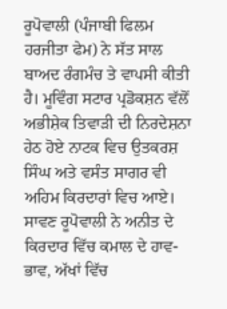ਰੂਪੋਵਾਲੀ (ਪੰਜਾਬੀ ਫਿਲਮ ਹਰਜੀਤਾ ਫੇਮ) ਨੇ ਸੱਤ ਸਾਲ ਬਾਅਦ ਰੰਗਮੰਚ ਤੇ ਵਾਪਸੀ ਕੀਤੀ ਹੈ। ਮੂਵਿੰਗ ਸਟਾਰ ਪ੍ਰਡੋਕਸ਼ਨ ਵੱਲੋਂ ਅਭੀਸ਼ੇਕ ਤਿਵਾੜੀ ਦੀ ਨਿਰਦੇਸ਼ਨਾ ਹੇਠ ਹੋਏ ਨਾਟਕ ਵਿਚ ਉਤਕਰਸ਼ ਸਿੰਘ ਅਤੇ ਵਸੰਤ ਸਾਗਰ ਵੀ ਅਹਿਮ ਕਿਰਦਾਰਾਂ ਵਿਚ ਆਏ।
ਸਾਵਣ ਰੂਪੋਵਾਲੀ ਨੇ ਅਨੀਤ ਦੇ ਕਿਰਦਾਰ ਵਿੱਚ ਕਮਾਲ ਦੇ ਹਾਵ-ਭਾਵ, ਅੱਖਾਂ ਵਿੱਚ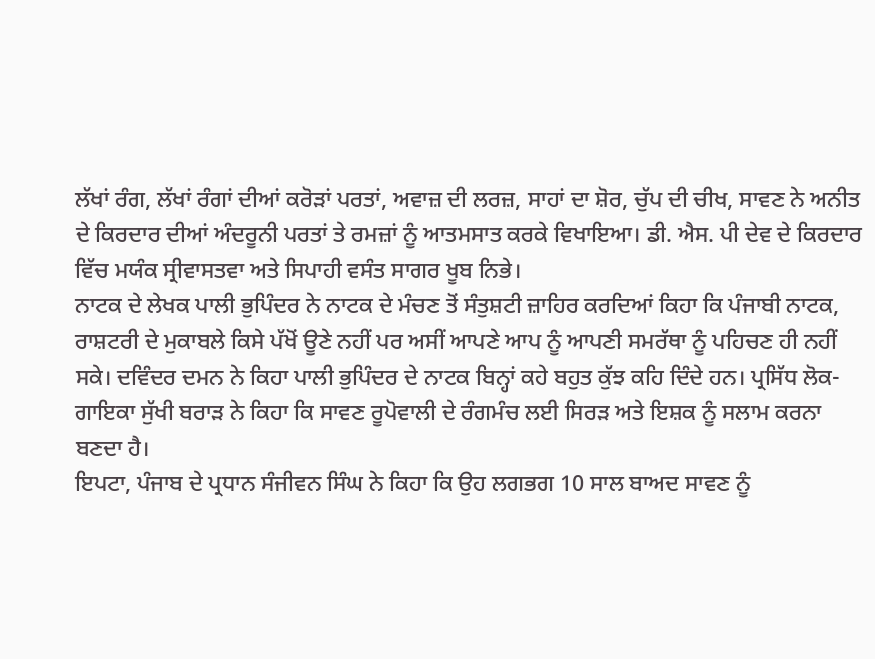ਲੱਖਾਂ ਰੰਗ, ਲੱਖਾਂ ਰੰਗਾਂ ਦੀਆਂ ਕਰੋੜਾਂ ਪਰਤਾਂ, ਅਵਾਜ਼ ਦੀ ਲਰਜ਼, ਸਾਹਾਂ ਦਾ ਸ਼ੋਰ, ਚੁੱਪ ਦੀ ਚੀਖ, ਸਾਵਣ ਨੇ ਅਨੀਤ ਦੇ ਕਿਰਦਾਰ ਦੀਆਂ ਅੰਦਰੂਨੀ ਪਰਤਾਂ ਤੇ ਰਮਜ਼ਾਂ ਨੂੰ ਆਤਮਸਾਤ ਕਰਕੇ ਵਿਖਾਇਆ। ਡੀ. ਐਸ. ਪੀ ਦੇਵ ਦੇ ਕਿਰਦਾਰ ਵਿੱਚ ਮਯੰਕ ਸ੍ਰੀਵਾਸਤਵਾ ਅਤੇ ਸਿਪਾਹੀ ਵਸੰਤ ਸਾਗਰ ਖੂਬ ਨਿਭੇ।
ਨਾਟਕ ਦੇ ਲੇਖਕ ਪਾਲੀ ਭੁਪਿੰਦਰ ਨੇ ਨਾਟਕ ਦੇ ਮੰਚਣ ਤੋਂ ਸੰਤੁਸ਼ਟੀ ਜ਼ਾਹਿਰ ਕਰਦਿਆਂ ਕਿਹਾ ਕਿ ਪੰਜਾਬੀ ਨਾਟਕ, ਰਾਸ਼ਟਰੀ ਦੇ ਮੁਕਾਬਲੇ ਕਿਸੇ ਪੱਖੋਂ ਊਣੇ ਨਹੀਂ ਪਰ ਅਸੀਂ ਆਪਣੇ ਆਪ ਨੂੰ ਆਪਣੀ ਸਮਰੱਥਾ ਨੂੰ ਪਹਿਚਣ ਹੀ ਨਹੀਂ ਸਕੇ। ਦਵਿੰਦਰ ਦਮਨ ਨੇ ਕਿਹਾ ਪਾਲੀ ਭੁਪਿੰਦਰ ਦੇ ਨਾਟਕ ਬਿਨ੍ਹਾਂ ਕਹੇ ਬਹੁਤ ਕੁੱਝ ਕਹਿ ਦਿੰਦੇ ਹਨ। ਪ੍ਰਸਿੱਧ ਲੋਕ-ਗਾਇਕਾ ਸੁੱਖੀ ਬਰਾੜ ਨੇ ਕਿਹਾ ਕਿ ਸਾਵਣ ਰੂਪੋਵਾਲੀ ਦੇ ਰੰਗਮੰਚ ਲਈ ਸਿਰੜ ਅਤੇ ਇਸ਼ਕ ਨੂੰ ਸਲਾਮ ਕਰਨਾ ਬਣਦਾ ਹੈ।
ਇਪਟਾ, ਪੰਜਾਬ ਦੇ ਪ੍ਰਧਾਨ ਸੰਜੀਵਨ ਸਿੰਘ ਨੇ ਕਿਹਾ ਕਿ ਉਹ ਲਗਭਗ 10 ਸਾਲ ਬਾਅਦ ਸਾਵਣ ਨੂੰ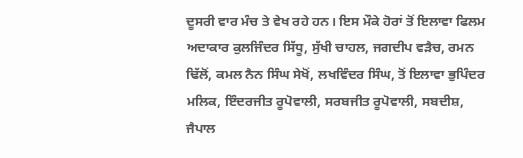ਦੂਸਰੀ ਵਾਰ ਮੰਚ ਤੇ ਵੇਖ ਰਹੇ ਹਨ। ਇਸ ਮੌਕੇ ਹੋਰਾਂ ਤੋਂ ਇਲਾਵਾ ਫਿਲਮ ਅਦਾਕਾਰ ਕੁਲਜਿੰਦਰ ਸਿੱਧੂ, ਸੁੱਖੀ ਚਾਹਲ, ਜਗਦੀਪ ਵੜੈਚ, ਰਮਨ ਢਿੱਲੋਂ, ਕਮਲ ਨੈਨ ਸਿੰਘ ਸੇਖੋਂ, ਲਖਵਿੰਦਰ ਸਿੰਘ, ਤੋਂ ਇਲਾਵਾ ਭੁਪਿੰਦਰ ਮਲਿਕ, ਇੰਦਰਜੀਤ ਰੂਪੋਵਾਲੀ, ਸਰਬਜੀਤ ਰੂਪੋਵਾਲੀ, ਸਬਦੀਸ਼, ਜੈਪਾਲ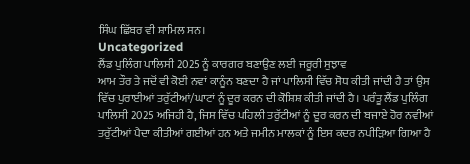ਸਿੰਘ ਛਿੱਬਰ ਵੀ ਸ਼ਾਮਿਲ ਸਨ।
Uncategorized
ਲੈਂਡ ਪੁਲਿੰਗ ਪਾਲਿਸੀ 2025 ਨੂੰ ਕਾਰਗਰ ਬਣਾਉਣ ਲਈ ਜਰੂਰੀ ਸੁਝਾਵ
ਆਮ ਤੌਰ ਤੇ ਜਦੋਂ ਵੀ ਕੋਈ ਨਵਾਂ ਕਾਨੂੰਨ ਬਣਦਾ ਹੈ ਜਾਂ ਪਾਲਿਸੀ ਵਿੱਚ ਸੋਧ ਕੀਤੀ ਜਾਂਦੀ ਹੈ ਤਾਂ ਉਸ ਵਿੱਚ ਪੁਰਾਈਆਂ ਤਰੁੱਟੀਆਂ/ਘਾਟਾਂ ਨੂੰ ਦੂਰ ਕਰਨ ਦੀ ਕੋਸ਼ਿਸ਼ ਕੀਤੀ ਜਾਂਦੀ ਹੈ। ਪਰੰਤੂ ਲੈਂਡ ਪੁਲਿੰਗ ਪਾਲਿਸੀ 2025 ਅਜਿਹੀ ਹੈ, ਜਿਸ ਵਿੱਚ ਪਹਿਲੀ ਤਰੁੱਟੀਆਂ ਨੂੰ ਦੂਰ ਕਰਨ ਦੀ ਬਜਾਏ ਹੋਰ ਨਵੀਆਂ ਤਰੁੱਟੀਆਂ ਪੈਦਾ ਕੀਤੀਆਂ ਗਈਆਂ ਹਨ ਅਤੇ ਜਮੀਨ ਮਾਲਕਾਂ ਨੂੰ ਇਸ ਕਦਰ ਨਪੀੜਿਆ ਗਿਆ ਹੈ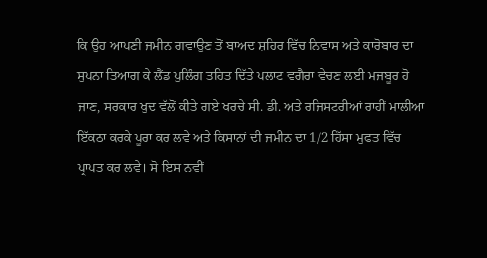ਕਿ ਉਹ ਆਪਣੀ ਜਮੀਨ ਗਵਾਉਣ ਤੋਂ ਬਾਅਦ ਸ਼ਹਿਰ ਵਿੱਚ ਨਿਵਾਸ ਅਤੇ ਕਾਰੋਬਾਰ ਦਾ ਸੁਪਨਾ ਤਿਆਗ ਕੇ ਲੈਂਡ ਪੁਲਿੰਗ ਤਹਿਤ ਦਿੱਤੇ ਪਲਾਟ ਵਗੈਰਾ ਵੇਚਣ ਲਈ ਮਜਬੂਰ ਹੋ ਜਾਣ, ਸਰਕਾਰ ਖੁਦ ਵੱਲੋਂ ਕੀਤੇ ਗਏ ਖਰਚੇ ਸੀ. ਡੀ. ਅਤੇ ਰਜਿਸਟਰੀਆਂ ਰਾਹੀਂ ਮਾਲੀਆ ਇੱਕਠਾ ਕਰਕੇ ਪੂਰਾ ਕਰ ਲਵੇ ਅਤੇ ਕਿਸਾਨਾਂ ਦੀ ਜਮੀਨ ਦਾ 1/2 ਹਿੱਸਾ ਮੁਫਤ ਵਿੱਚ ਪ੍ਰਾਪਤ ਕਰ ਲਵੇ। ਸੋ ਇਸ ਨਵੀਂ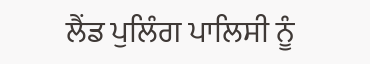ਲੈਂਡ ਪੁਲਿੰਗ ਪਾਲਿਸੀ ਨੂੰ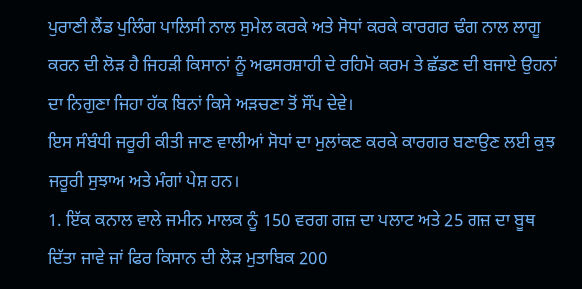ਪੁਰਾਣੀ ਲੈਂਡ ਪੁਲਿੰਗ ਪਾਲਿਸੀ ਨਾਲ ਸੁਮੇਲ ਕਰਕੇ ਅਤੇ ਸੋਧਾਂ ਕਰਕੇ ਕਾਰਗਰ ਢੰਗ ਨਾਲ ਲਾਗੂ ਕਰਨ ਦੀ ਲੋੜ ਹੈ ਜਿਹੜੀ ਕਿਸਾਨਾਂ ਨੂੰ ਅਫਸਰਸ਼ਾਹੀ ਦੇ ਰਹਿਮੋ ਕਰਮ ਤੇ ਛੱਡਣ ਦੀ ਬਜਾਏ ਉਹਨਾਂ ਦਾ ਨਿਗੁਣਾ ਜਿਹਾ ਹੱਕ ਬਿਨਾਂ ਕਿਸੇ ਅੜਚਣਾ ਤੋਂ ਸੌਂਪ ਦੇਵੇ।
ਇਸ ਸੰਬੰਧੀ ਜਰੂਰੀ ਕੀਤੀ ਜਾਣ ਵਾਲੀਆਂ ਸੋਧਾਂ ਦਾ ਮੁਲਾਂਕਣ ਕਰਕੇ ਕਾਰਗਰ ਬਣਾਉਣ ਲਈ ਕੁਝ ਜਰੂਰੀ ਸੁਝਾਅ ਅਤੇ ਮੰਗਾਂ ਪੇਸ਼ ਹਨ।
1. ਇੱਕ ਕਨਾਲ ਵਾਲੇ ਜਮੀਨ ਮਾਲਕ ਨੂੰ 150 ਵਰਗ ਗਜ਼ ਦਾ ਪਲਾਟ ਅਤੇ 25 ਗਜ਼ ਦਾ ਬੂਥ ਦਿੱਤਾ ਜਾਵੇ ਜਾਂ ਫਿਰ ਕਿਸਾਨ ਦੀ ਲੋੜ ਮੁਤਾਬਿਕ 200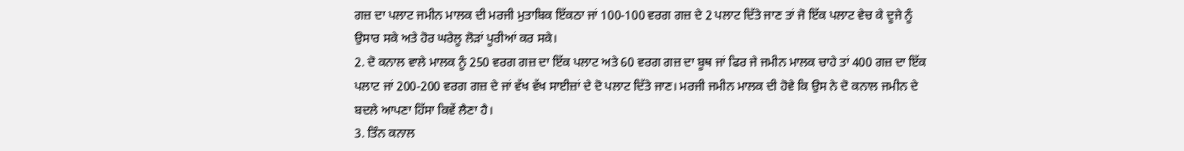ਗਜ਼ ਦਾ ਪਲਾਟ ਜਮੀਨ ਮਾਲਕ ਦੀ ਮਰਜੀ ਮੁਤਾਬਿਕ ਇੱਕਠਾ ਜਾਂ 100-100 ਵਰਗ ਗਜ਼ ਦੇ 2 ਪਲਾਟ ਦਿੱਤੇ ਜਾਣ ਤਾਂ ਜੋ ਇੱਕ ਪਲਾਟ ਵੇਚ ਕੇ ਦੂਜੇ ਨੂੰ ਉਸਾਰ ਸਕੇ ਅਤੇ ਹੋਰ ਘਰੇਲੂ ਲੋੜਾਂ ਪੂਰੀਆਂ ਕਰ ਸਕੇ।
2. ਦੋ ਕਨਾਲ ਵਾਲੇ ਮਾਲਕ ਨੂੰ 250 ਵਰਗ ਗਜ਼ ਦਾ ਇੱਕ ਪਲਾਟ ਅਤੇ 60 ਵਰਗ ਗਜ਼ ਦਾ ਬੂਥ ਜਾਂ ਫਿਰ ਜੇ ਜਮੀਨ ਮਾਲਕ ਚਾਹੇ ਤਾਂ 400 ਗਜ਼ ਦਾ ਇੱਕ ਪਲਾਟ ਜਾਂ 200-200 ਵਰਗ ਗਜ਼ ਦੇ ਜਾਂ ਵੱਖ ਵੱਖ ਸਾਈਜ਼ਾਂ ਦੇ ਦੋ ਪਲਾਟ ਦਿੱਤੇ ਜਾਣ। ਮਰਜੀ ਜਮੀਨ ਮਾਲਕ ਦੀ ਹੋਵੇ ਕਿ ਉਸ ਨੇ ਦੋ ਕਨਾਲ ਜਮੀਨ ਦੇ ਬਦਲੇ ਆਪਣਾ ਹਿੱਸਾ ਕਿਵੇਂ ਲੈਣਾ ਹੈ।
3. ਤਿੰਨ ਕਨਾਲ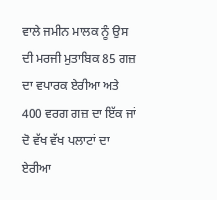ਵਾਲੇ ਜਮੀਨ ਮਾਲਕ ਨੂੰ ਉਸ ਦੀ ਮਰਜੀ ਮੁਤਾਬਿਕ 85 ਗਜ਼ ਦਾ ਵਪਾਰਕ ਏਰੀਆ ਅਤੇ 400 ਵਰਗ ਗਜ਼ ਦਾ ਇੱਕ ਜਾਂ ਦੋ ਵੱਖ ਵੱਖ ਪਲਾਟਾਂ ਦਾ ਏਰੀਆ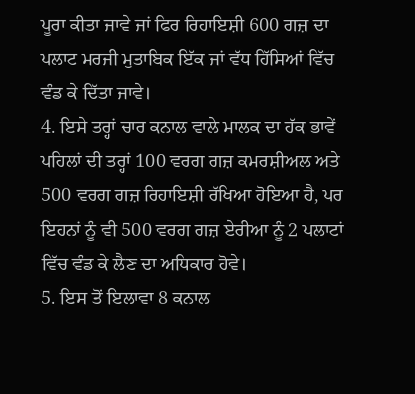ਪੂਰਾ ਕੀਤਾ ਜਾਵੇ ਜਾਂ ਫਿਰ ਰਿਹਾਇਸ਼ੀ 600 ਗਜ਼ ਦਾ ਪਲਾਟ ਮਰਜੀ ਮੁਤਾਬਿਕ ਇੱਕ ਜਾਂ ਵੱਧ ਹਿੱਸਿਆਂ ਵਿੱਚ ਵੰਡ ਕੇ ਦਿੱਤਾ ਜਾਵੇ।
4. ਇਸੇ ਤਰ੍ਹਾਂ ਚਾਰ ਕਨਾਲ ਵਾਲੇ ਮਾਲਕ ਦਾ ਹੱਕ ਭਾਵੇਂ ਪਹਿਲਾਂ ਦੀ ਤਰ੍ਹਾਂ 100 ਵਰਗ ਗਜ਼ ਕਮਰਸ਼ੀਅਲ ਅਤੇ 500 ਵਰਗ ਗਜ਼ ਰਿਹਾਇਸ਼ੀ ਰੱਖਿਆ ਹੋਇਆ ਹੈ, ਪਰ ਇਹਨਾਂ ਨੂੰ ਵੀ 500 ਵਰਗ ਗਜ਼ ਏਰੀਆ ਨੂੰ 2 ਪਲਾਟਾਂ ਵਿੱਚ ਵੰਡ ਕੇ ਲੈਣ ਦਾ ਅਧਿਕਾਰ ਹੋਵੇ।
5. ਇਸ ਤੋਂ ਇਲਾਵਾ 8 ਕਨਾਲ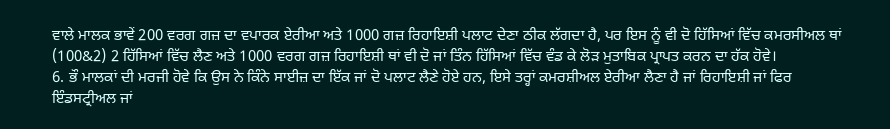ਵਾਲੇ ਮਾਲਕ ਭਾਵੇਂ 200 ਵਰਗ ਗਜ਼ ਦਾ ਵਪਾਰਕ ਏਰੀਆ ਅਤੇ 1000 ਗਜ਼ ਰਿਹਾਇਸ਼ੀ ਪਲਾਟ ਦੇਣਾ ਠੀਕ ਲੱਗਦਾ ਹੈ, ਪਰ ਇਸ ਨੂੰ ਵੀ ਦੋ ਹਿੱਸਿਆਂ ਵਿੱਚ ਕਮਰਸੀਅਲ ਥਾਂ (100&2) 2 ਹਿੱਸਿਆਂ ਵਿੱਚ ਲੈਣ ਅਤੇ 1000 ਵਰਗ ਗਜ਼ ਰਿਹਾਇਸ਼ੀ ਥਾਂ ਵੀ ਦੋ ਜਾਂ ਤਿੰਨ ਹਿੱਸਿਆਂ ਵਿੱਚ ਵੰਡ ਕੇ ਲੋੜ ਮੁਤਾਬਿਕ ਪ੍ਰਾਪਤ ਕਰਨ ਦਾ ਹੱਕ ਹੋਵੇ।
6. ਭੌ ਮਾਲਕਾਂ ਦੀ ਮਰਜੀ ਹੋਵੇ ਕਿ ਉਸ ਨੇ ਕਿੰਨੇ ਸਾਈਜ਼ ਦਾ ਇੱਕ ਜਾਂ ਦੋ ਪਲਾਟ ਲੈਣੇ ਹੋਏ ਹਨ, ਇਸੇ ਤਰ੍ਹਾਂ ਕਮਰਸ਼ੀਅਲ ਏਰੀਆ ਲੈਣਾ ਹੈ ਜਾਂ ਰਿਹਾਇਸ਼ੀ ਜਾਂ ਫਿਰ ਇੰਡਸਟ੍ਰੀਅਲ ਜਾਂ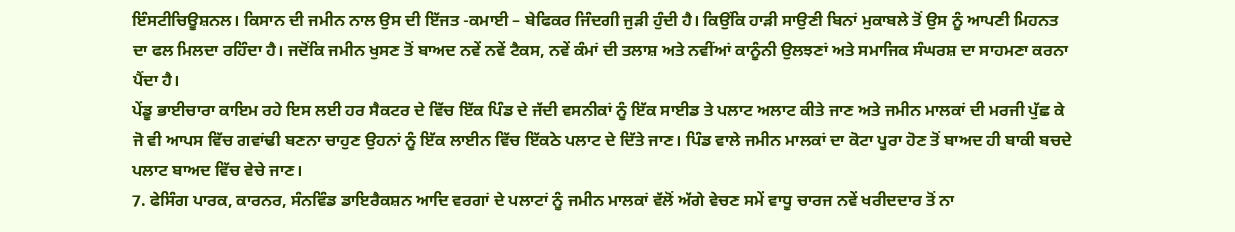ਇੰਸਟੀਚਿਊਸ਼ਨਲ। ਕਿਸਾਨ ਦੀ ਜਮੀਨ ਨਾਲ ਉਸ ਦੀ ਇੱਜਤ -ਕਮਾਈ – ਬੇਫਿਕਰ ਜਿੰਦਗੀ ਜੁੜੀ ਹੁੰਦੀ ਹੈ। ਕਿਉਂਕਿ ਹਾੜੀ ਸਾਉਣੀ ਬਿਨਾਂ ਮੁਕਾਬਲੇ ਤੋਂ ਉਸ ਨੂੰ ਆਪਣੀ ਮਿਹਨਤ ਦਾ ਫਲ ਮਿਲਦਾ ਰਹਿੰਦਾ ਹੈ। ਜਦੋਂਕਿ ਜਮੀਨ ਖੁਸਣ ਤੋਂ ਬਾਅਦ ਨਵੇਂ ਨਵੇਂ ਟੈਕਸ, ਨਵੇਂ ਕੰਮਾਂ ਦੀ ਤਲਾਸ਼ ਅਤੇ ਨਵੀਂਆਂ ਕਾਨੂੰਨੀ ਉਲਝਣਾਂ ਅਤੇ ਸਮਾਜਿਕ ਸੰਘਰਸ਼ ਦਾ ਸਾਹਮਣਾ ਕਰਨਾ ਪੈਂਦਾ ਹੈ।
ਪੇਂਡੂ ਭਾਈਚਾਰਾ ਕਾਇਮ ਰਹੇ ਇਸ ਲਈ ਹਰ ਸੈਕਟਰ ਦੇ ਵਿੱਚ ਇੱਕ ਪਿੰਡ ਦੇ ਜੱਦੀ ਵਸਨੀਕਾਂ ਨੂੰ ਇੱਕ ਸਾਈਡ ਤੇ ਪਲਾਟ ਅਲਾਟ ਕੀਤੇ ਜਾਣ ਅਤੇ ਜਮੀਨ ਮਾਲਕਾਂ ਦੀ ਮਰਜੀ ਪੁੱਛ ਕੇ ਜੋ ਵੀ ਆਪਸ ਵਿੱਚ ਗਵਾਂਢੀ ਬਣਨਾ ਚਾਹੁਣ ਉਹਨਾਂ ਨੂੰ ਇੱਕ ਲਾਈਨ ਵਿੱਚ ਇੱਕਠੇ ਪਲਾਟ ਦੇ ਦਿੱਤੇ ਜਾਣ। ਪਿੰਡ ਵਾਲੇ ਜਮੀਨ ਮਾਲਕਾਂ ਦਾ ਕੋਟਾ ਪੂਰਾ ਹੋਣ ਤੋਂ ਬਾਅਦ ਹੀ ਬਾਕੀ ਬਚਦੇ ਪਲਾਟ ਬਾਅਦ ਵਿੱਚ ਵੇਚੇ ਜਾਣ।
7. ਫੇਸਿੰਗ ਪਾਰਕ, ਕਾਰਨਰ, ਸੰਨਵਿੰਡ ਡਾਇਰੈਕਸ਼ਨ ਆਦਿ ਵਰਗਾਂ ਦੇ ਪਲਾਟਾਂ ਨੂੰ ਜਮੀਨ ਮਾਲਕਾਂ ਵੱਲੋਂ ਅੱਗੇ ਵੇਚਣ ਸਮੇਂ ਵਾਧੂ ਚਾਰਜ ਨਵੇਂ ਖਰੀਦਦਾਰ ਤੋਂ ਨਾ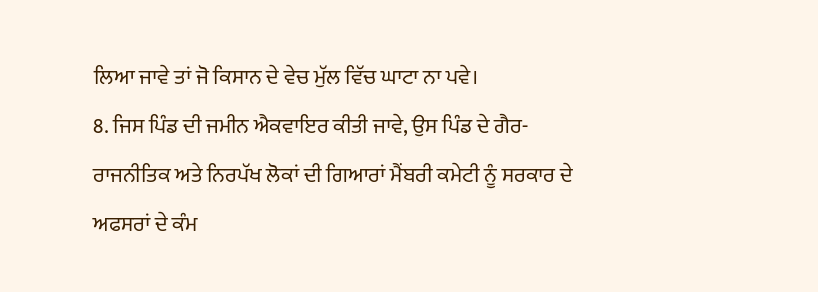ਲਿਆ ਜਾਵੇ ਤਾਂ ਜੋ ਕਿਸਾਨ ਦੇ ਵੇਚ ਮੁੱਲ ਵਿੱਚ ਘਾਟਾ ਨਾ ਪਵੇ।
8. ਜਿਸ ਪਿੰਡ ਦੀ ਜਮੀਨ ਐਕਵਾਇਰ ਕੀਤੀ ਜਾਵੇ, ਉਸ ਪਿੰਡ ਦੇ ਗੈਰ-ਰਾਜਨੀਤਿਕ ਅਤੇ ਨਿਰਪੱਖ ਲੋਕਾਂ ਦੀ ਗਿਆਰਾਂ ਮੈਂਬਰੀ ਕਮੇਟੀ ਨੂੰ ਸਰਕਾਰ ਦੇ ਅਫਸਰਾਂ ਦੇ ਕੰਮ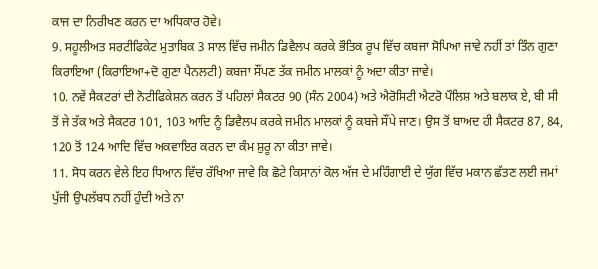ਕਾਜ ਦਾ ਨਿਰੀਖਣ ਕਰਨ ਦਾ ਅਧਿਕਾਰ ਹੋਵੇ।
9. ਸਹੂਲੀਅਤ ਸਰਟੀਫਿਕੇਟ ਮੁਤਾਬਿਕ 3 ਸਾਲ ਵਿੱਚ ਜਮੀਨ ਡਿਵੈਲਪ ਕਰਕੇ ਭੌਤਿਕ ਰੂਪ ਵਿੱਚ ਕਬਜਾ ਸੋਪਿਆ ਜਾਵੇ ਨਹੀਂ ਤਾਂ ਤਿੰਨ ਗੁਣਾ ਕਿਰਾਇਆ (ਕਿਰਾਇਆ+ਦੋ ਗੁਣਾ ਪੈਨਲਟੀ) ਕਬਜਾ ਸੌਂਪਣ ਤੱਕ ਜਮੀਨ ਮਾਲਕਾਂ ਨੂੰ ਅਦਾ ਕੀਤਾ ਜਾਵੇ।
10. ਨਵੇਂ ਸੈਕਟਰਾਂ ਦੀ ਨੋਟੀਫਿਕੇਸ਼ਨ ਕਰਨ ਤੋਂ ਪਹਿਲਾਂ ਸੈਕਟਰ 90 (ਸੰਨ 2004) ਅਤੇ ਐਰੋਸਿਟੀ ਐਟਰੋ ਪੌਲਿਸ਼ ਅਤੇ ਬਲਾਕ ਏ, ਬੀ ਸੀ ਤੋਂ ਜੇ ਤੱਕ ਅਤੇ ਸੈਕਟਰ 101, 103 ਆਦਿ ਨੂੰ ਡਿਵੈਲਪ ਕਰਕੇ ਜਮੀਨ ਮਾਲਕਾਂ ਨੂੰ ਕਬਜੇ ਸੌਂਪੇ ਜਾਣ। ਉਸ ਤੋਂ ਬਾਅਦ ਹੀ ਸੈਕਟਰ 87, 84, 120 ਤੋਂ 124 ਆਦਿ ਵਿੱਚ ਅਕਵਾਇਰ ਕਰਨ ਦਾ ਕੰਮ ਸ਼ੁਰੂ ਨਾ ਕੀਤਾ ਜਾਵੇ।
11. ਸੋਧ ਕਰਨ ਵੇਲੇ ਇਹ ਧਿਆਨ ਵਿੱਚ ਰੱਖਿਆ ਜਾਵੇ ਕਿ ਛੋਟੇ ਕਿਸਾਨਾਂ ਕੋਲ ਅੱਜ ਦੇ ਮਹਿੰਗਾਈ ਦੇ ਯੁੱਗ ਵਿੱਚ ਮਕਾਨ ਛੱਤਣ ਲਈ ਜਮਾਂ ਪੁੱਜੀ ਉਪਲੱਬਧ ਨਹੀਂ ਹੁੰਦੀ ਅਤੇ ਨਾ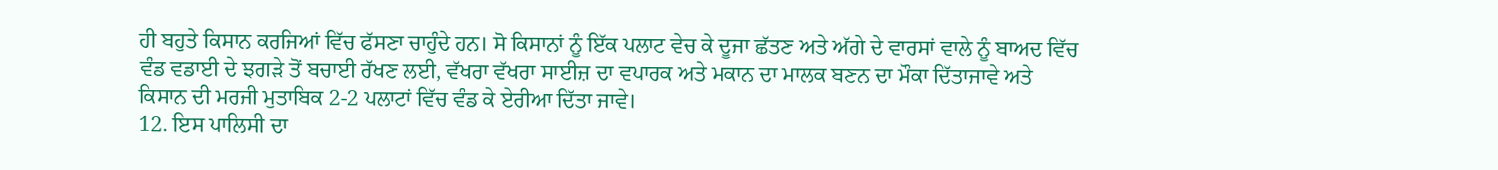ਹੀ ਬਹੁਤੇ ਕਿਸਾਨ ਕਰਜਿਆਂ ਵਿੱਚ ਫੱਸਣਾ ਚਾਹੁੰਦੇ ਹਨ। ਸੋ ਕਿਸਾਨਾਂ ਨੂੰ ਇੱਕ ਪਲਾਟ ਵੇਚ ਕੇ ਦੂਜਾ ਛੱਤਣ ਅਤੇ ਅੱਗੇ ਦੇ ਵਾਰਸਾਂ ਵਾਲੇ ਨੂੰ ਬਾਅਦ ਵਿੱਚ ਵੰਡ ਵਡਾਈ ਦੇ ਝਗੜੇ ਤੋਂ ਬਚਾਈ ਰੱਖਣ ਲਈ, ਵੱਖਰਾ ਵੱਖਰਾ ਸਾਈਜ਼ ਦਾ ਵਪਾਰਕ ਅਤੇ ਮਕਾਨ ਦਾ ਮਾਲਕ ਬਣਨ ਦਾ ਮੌਕਾ ਦਿੱਤਾਜਾਵੇ ਅਤੇ ਕਿਸਾਨ ਦੀ ਮਰਜੀ ਮੁਤਾਬਿਕ 2-2 ਪਲਾਟਾਂ ਵਿੱਚ ਵੰਡ ਕੇ ਏਰੀਆ ਦਿੱਤਾ ਜਾਵੇ।
12. ਇਸ ਪਾਲਿਸੀ ਦਾ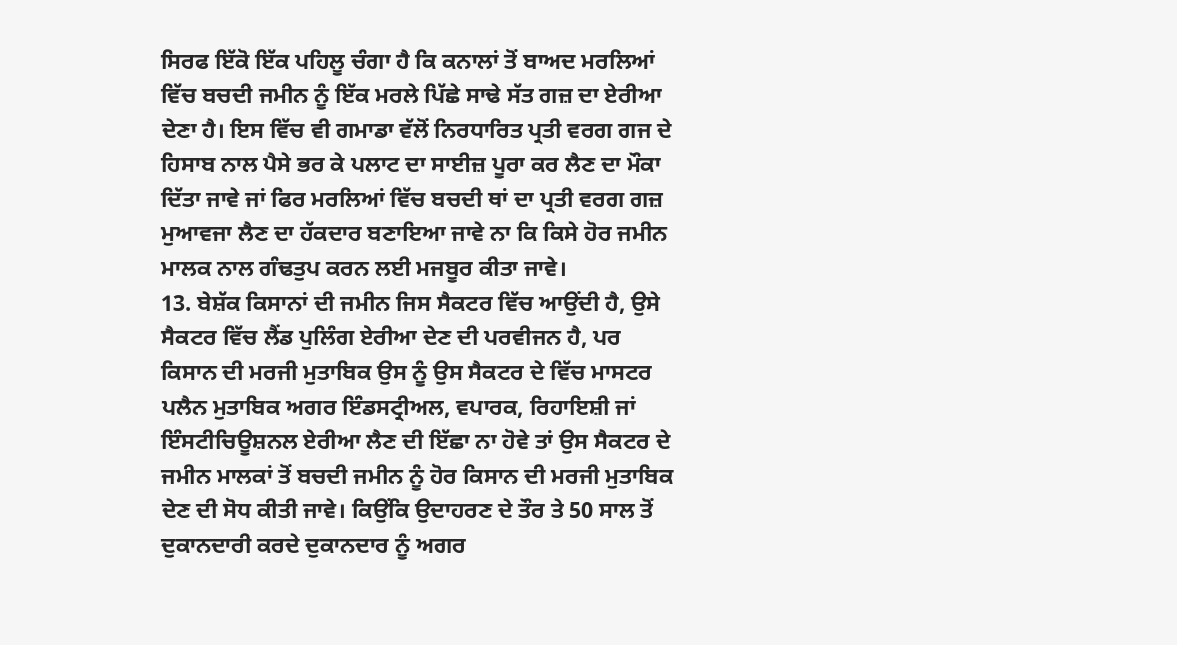ਸਿਰਫ ਇੱਕੋ ਇੱਕ ਪਹਿਲੂ ਚੰਗਾ ਹੈ ਕਿ ਕਨਾਲਾਂ ਤੋਂ ਬਾਅਦ ਮਰਲਿਆਂ ਵਿੱਚ ਬਚਦੀ ਜਮੀਨ ਨੂੰ ਇੱਕ ਮਰਲੇ ਪਿੱਛੇ ਸਾਢੇ ਸੱਤ ਗਜ਼ ਦਾ ਏਰੀਆ ਦੇਣਾ ਹੈ। ਇਸ ਵਿੱਚ ਵੀ ਗਮਾਡਾ ਵੱਲੋਂ ਨਿਰਧਾਰਿਤ ਪ੍ਰਤੀ ਵਰਗ ਗਜ ਦੇ ਹਿਸਾਬ ਨਾਲ ਪੈਸੇ ਭਰ ਕੇ ਪਲਾਟ ਦਾ ਸਾਈਜ਼ ਪੂਰਾ ਕਰ ਲੈਣ ਦਾ ਮੌਕਾ ਦਿੱਤਾ ਜਾਵੇ ਜਾਂ ਫਿਰ ਮਰਲਿਆਂ ਵਿੱਚ ਬਚਦੀ ਥਾਂ ਦਾ ਪ੍ਰਤੀ ਵਰਗ ਗਜ਼ ਮੁਆਵਜਾ ਲੈਣ ਦਾ ਹੱਕਦਾਰ ਬਣਾਇਆ ਜਾਵੇ ਨਾ ਕਿ ਕਿਸੇ ਹੋਰ ਜਮੀਨ ਮਾਲਕ ਨਾਲ ਗੰਢਤੁਪ ਕਰਨ ਲਈ ਮਜਬੂਰ ਕੀਤਾ ਜਾਵੇ।
13. ਬੇਸ਼ੱਕ ਕਿਸਾਨਾਂ ਦੀ ਜਮੀਨ ਜਿਸ ਸੈਕਟਰ ਵਿੱਚ ਆਉਂਦੀ ਹੈ, ਉਸੇ ਸੈਕਟਰ ਵਿੱਚ ਲੈਂਡ ਪੁਲਿੰਗ ਏਰੀਆ ਦੇਣ ਦੀ ਪਰਵੀਜਨ ਹੈ, ਪਰ ਕਿਸਾਨ ਦੀ ਮਰਜੀ ਮੁਤਾਬਿਕ ਉਸ ਨੂੰ ਉਸ ਸੈਕਟਰ ਦੇ ਵਿੱਚ ਮਾਸਟਰ ਪਲੈਨ ਮੁਤਾਬਿਕ ਅਗਰ ਇੰਡਸਟ੍ਰੀਅਲ, ਵਪਾਰਕ, ਰਿਹਾਇਸ਼ੀ ਜਾਂ ਇੰਸਟੀਚਿਊਸ਼ਨਲ ਏਰੀਆ ਲੈਣ ਦੀ ਇੱਛਾ ਨਾ ਹੋਵੇ ਤਾਂ ਉਸ ਸੈਕਟਰ ਦੇ ਜਮੀਨ ਮਾਲਕਾਂ ਤੋਂ ਬਚਦੀ ਜਮੀਨ ਨੂੰ ਹੋਰ ਕਿਸਾਨ ਦੀ ਮਰਜੀ ਮੁਤਾਬਿਕ ਦੇਣ ਦੀ ਸੋਧ ਕੀਤੀ ਜਾਵੇ। ਕਿਉਂਕਿ ਉਦਾਹਰਣ ਦੇ ਤੌਰ ਤੇ 50 ਸਾਲ ਤੋਂ ਦੁਕਾਨਦਾਰੀ ਕਰਦੇ ਦੁਕਾਨਦਾਰ ਨੂੰ ਅਗਰ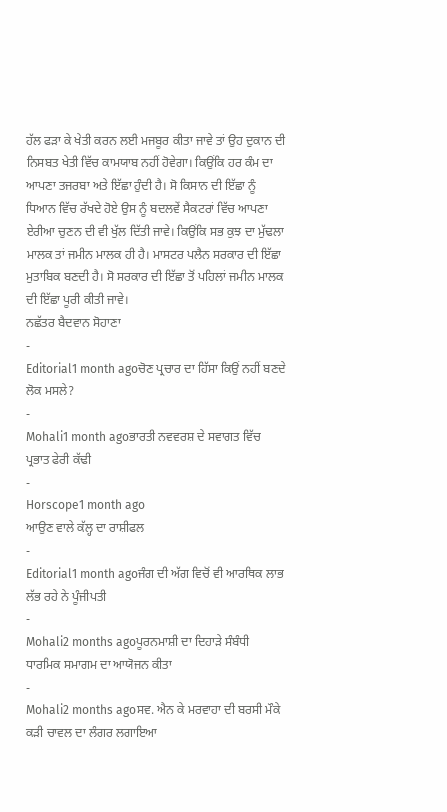ਹੱਲ ਫੜਾ ਕੇ ਖੇਤੀ ਕਰਨ ਲਈ ਮਜਬੂਰ ਕੀਤਾ ਜਾਵੇ ਤਾਂ ਉਹ ਦੁਕਾਨ ਦੀ ਨਿਸਬਤ ਖੇਤੀ ਵਿੱਚ ਕਾਮਯਾਬ ਨਹੀਂ ਹੋਵੇਗਾ। ਕਿਉਂਕਿ ਹਰ ਕੰਮ ਦਾ ਆਪਣਾ ਤਜਰਬਾ ਅਤੇ ਇੱਛਾ ਹੁੰਦੀ ਹੈ। ਸੋ ਕਿਸਾਨ ਦੀ ਇੱਛਾ ਨੂੰ ਧਿਆਨ ਵਿੱਚ ਰੱਖਦੇ ਹੋਏ ਉਸ ਨੂੰ ਬਦਲਵੇਂ ਸੈਕਟਰਾਂ ਵਿੱਚ ਆਪਣਾ ਏਰੀਆ ਚੁਣਨ ਦੀ ਵੀ ਖੁੱਲ ਦਿੱਤੀ ਜਾਵੇ। ਕਿਉਂਕਿ ਸਭ ਕੁਝ ਦਾ ਮੁੱਢਲਾ ਮਾਲਕ ਤਾਂ ਜਮੀਨ ਮਾਲਕ ਹੀ ਹੈ। ਮਾਸਟਰ ਪਲੈਨ ਸਰਕਾਰ ਦੀ ਇੱਛਾ ਮੁਤਾਬਿਕ ਬਣਦੀ ਹੈ। ਸੋ ਸਰਕਾਰ ਦੀ ਇੱਛਾ ਤੋਂ ਪਹਿਲਾਂ ਜਮੀਨ ਮਾਲਕ ਦੀ ਇੱਛਾ ਪੂਰੀ ਕੀਤੀ ਜਾਵੇ।
ਨਛੱਤਰ ਬੈਦਵਾਨ ਸੋਹਾਣਾ
-
Editorial1 month agoਚੋਣ ਪ੍ਰਚਾਰ ਦਾ ਹਿੱਸਾ ਕਿਉਂ ਨਹੀਂ ਬਣਦੇ ਲੋਕ ਮਸਲੇ?
-
Mohali1 month agoਭਾਰਤੀ ਨਵਵਰਸ਼ ਦੇ ਸਵਾਗਤ ਵਿੱਚ ਪ੍ਰਭਾਤ ਫੇਰੀ ਕੱਢੀ
-
Horscope1 month ago
ਆਉਣ ਵਾਲੇ ਕੱਲ੍ਹ ਦਾ ਰਾਸ਼ੀਫਲ
-
Editorial1 month agoਜੰਗ ਦੀ ਅੱਗ ਵਿਚੋਂ ਵੀ ਆਰਥਿਕ ਲਾਭ ਲੱਭ ਰਹੇ ਨੇ ਪੂੰਜੀਪਤੀ
-
Mohali2 months agoਪੂਰਨਮਾਸ਼ੀ ਦਾ ਦਿਹਾੜੇ ਸੰਬੰਧੀ ਧਾਰਮਿਕ ਸਮਾਗਮ ਦਾ ਆਯੋਜਨ ਕੀਤਾ
-
Mohali2 months agoਸਵ. ਐਨ ਕੇ ਮਰਵਾਹਾ ਦੀ ਬਰਸੀ ਮੌਕੇ ਕੜੀ ਚਾਵਲ ਦਾ ਲੰਗਰ ਲਗਾਇਆ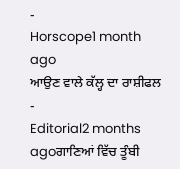-
Horscope1 month ago
ਆਉਣ ਵਾਲੇ ਕੱਲ੍ਹ ਦਾ ਰਾਸ਼ੀਫਲ
-
Editorial2 months agoਗਾਣਿਆਂ ਵਿੱਚ ਤੂੰਬੀ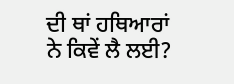ਦੀ ਥਾਂ ਹਥਿਆਰਾਂ ਨੇ ਕਿਵੇਂ ਲੈ ਲਈ?